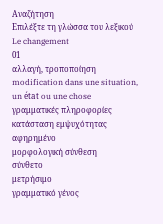Αναζήτηση
Επιλέξτε τη γλώσσα του λεξικού
Le changement
01
αλλαγή, τροποποίηση
modification dans une situation, un état ou une chose
γραμματικές πληροφορίες
κατάσταση εμψυχότητας
αφηρημένο
μορφολογική σύνθεση
σύνθετο
μετρήσιμο
γραμματικό γένος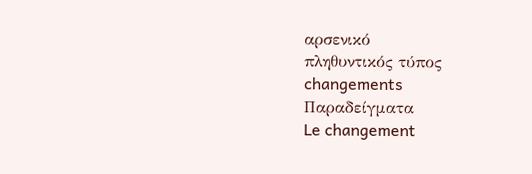αρσενικό
πληθυντικός τύπος
changements
Παραδείγματα
Le changement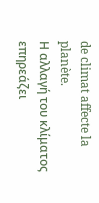de climat affecte la planète.
Η αλλαγή του κλίματος επηρεάζει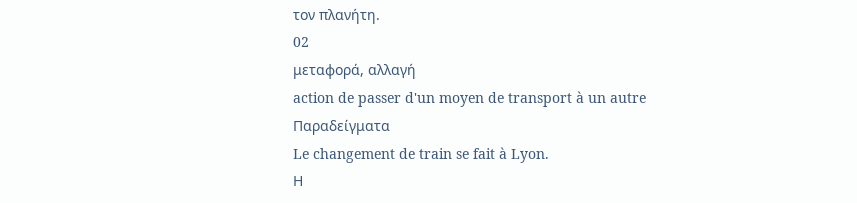τον πλανήτη.
02
μεταφορά, αλλαγή
action de passer d'un moyen de transport à un autre
Παραδείγματα
Le changement de train se fait à Lyon.
Η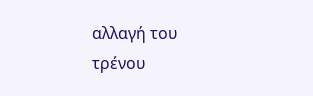αλλαγή του τρένου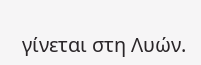γίνεται στη Λυών.